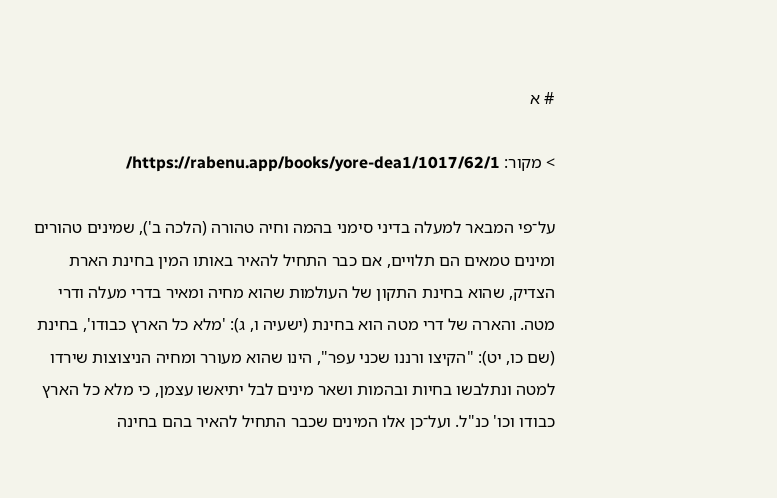# א

> מקור: https://rabenu.app/books/yore-dea1/1017/62/1/

על־פי המבאר למעלה בדיני סימני בהמה וחיה טהורה (הלכה ב'), שמינים טהורים ומינים טמאים הם תלויים, אם כבר התחיל להאיר באותו המין בחינת הארת הצדיק, שהוא בחינת התקון של העולמות שהוא מחיה ומאיר בדרי מעלה ודרי מטה. והארה של דרי מטה הוא בחינת (ישעיה ו, ג): 'מלא כל הארץ כבודו', בחינת (שם כו, יט): "הקיצו ורננו שכני עפר", הינו שהוא מעורר ומחיה הניצוצות שירדו למטה ונתלבשו בחיות ובהמות ושאר מינים לבל יתיאשו עצמן, כי מלא כל הארץ כבודו וכו' כנ"ל. ועל־כן אלו המינים שכבר התחיל להאיר בהם בחינה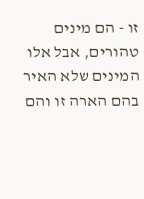זו - הם מינים טהורים, אבל אלו המינים שלא האיר בהם הארה זו והם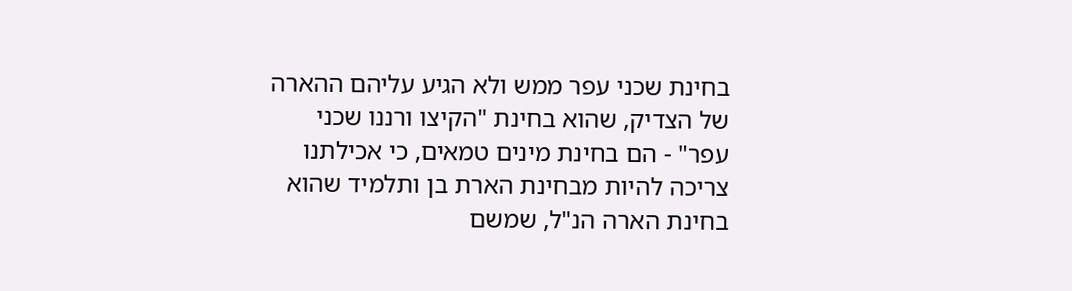בחינת שכני עפר ממש ולא הגיע עליהם ההארה של הצדיק, שהוא בחינת "הקיצו ורננו שכני עפר" - הם בחינת מינים טמאים, כי אכילתנו צריכה להיות מבחינת הארת בן ותלמיד שהוא בחינת הארה הנ"ל, שמשם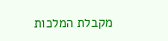מקבלת המלכות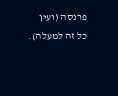פרנסה (ועין כל זה למעלה).